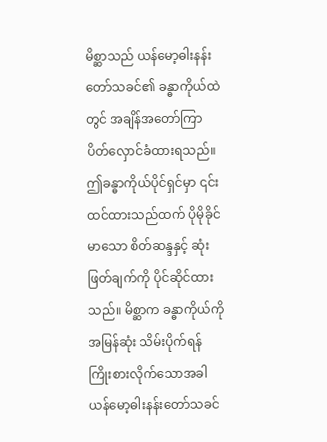မိစ္ဆာသည် ယန်မော့ဓါးနန်းတော်သခင်၏ ခန္ဓာကိုယ်ထဲတွင် အချိန်အတော်ကြာ ပိတ်လှောင်ခံထားရသည်။ ဤခန္ဓာကိုယ်ပိုင်ရှင်မှာ ၎င်းထင်ထားသည်ထက် ပိုမိုခိုင်မာသော စိတ်ဆန္ဒနှင့် ဆုံးဖြတ်ချက်ကို ပိုင်ဆိုင်ထားသည်။ မိစ္ဆာက ခန္ဓာကိုယ်ကို အမြန်ဆုံး သိမ်းပိုက်ရန် ကြိုးစားလိုက်သောအခါ ယန်မော့ဓါးနန်းတော်သခင်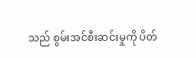သည် စွမ်းအင်စီးဆင်းမှုကို ပိတ်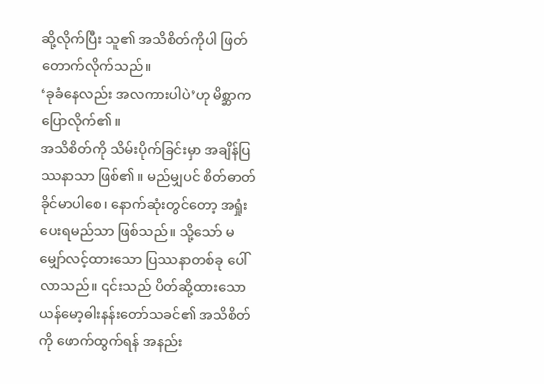ဆို့လိုက်ပြီး သူ၏ အသိစိတ်ကိုပါ ဖြတ်တောက်လိုက်သည်။
‘ခုခံနေလည်း အလကားပါပဲ’ဟု မိစ္ဆာကပြောလိုက်၏။
အသိစိတ်ကို သိမ်းပိုက်ခြင်းမှာ အချိန်ပြဿနာသာ ဖြစ်၏။ မည်မျှပင် စိတ်ဓာတ်ခိုင်မာပါစေ၊ နောက်ဆုံးတွင်တော့ အရှုံးပေးရမည်သာ ဖြစ်သည်။ သို့သော် မမျှော်လင့်ထားသော ပြဿနာတစ်ခု ပေါ်လာသည်။ ၎င်းသည် ပိတ်ဆို့ထားသော ယန်မော့ဓါးနန်းတော်သခင်၏ အသိစိတ်ကို ဖောက်ထွက်ရန် အနည်း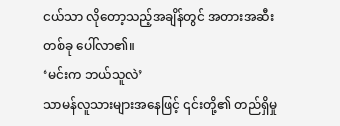ငယ်သာ လိုတော့သည့်အချိန်တွင် အတားအဆီးတစ်ခု ပေါ်လာ၏။
‘မင်းက ဘယ်သူလဲ’
သာမန်လူသားများအနေဖြင့် ၎င်းတို့၏ တည်ရှိမှု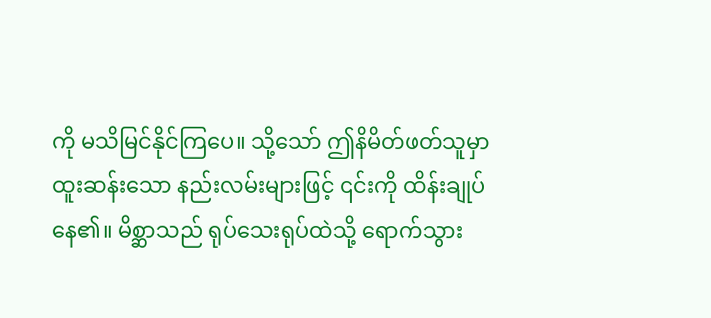ကို မသိမြင်နိုင်ကြပေ။ သို့သော် ဤနိမိတ်ဖတ်သူမှာ ထူးဆန်းသော နည်းလမ်းများဖြင့် ၎င်းကို ထိန်းချုပ်နေ၏။ မိစ္ဆာသည် ရုပ်သေးရုပ်ထဲသို့ ရောက်သွား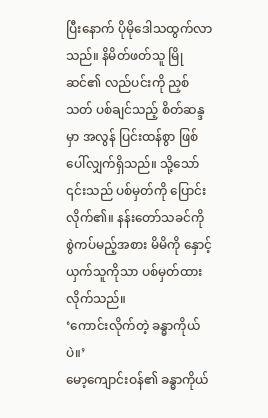ပြီးနောက် ပိုမိုဒေါသထွက်လာသည်။ နိမိတ်ဖတ်သူ မြိုဆင်၏ လည်ပင်းကို ညှစ်သတ် ပစ်ချင်သည့် စိတ်ဆန္ဒမှာ အလွန် ပြင်းထန်စွာ ဖြစ်ပေါ်လျှက်ရှိသည်။ သို့သော် ၎င်းသည် ပစ်မှတ်ကို ပြောင်းလိုက်၏။ နန်းတော်သခင်ကို စွဲကပ်မည့်အစား မိမိကို နှောင့်ယှက်သူကိုသာ ပစ်မှတ်ထားလိုက်သည်။
‘ကောင်းလိုက်တဲ့ ခန္ဓာကိုယ်ပဲ။’
မော့ကျောင်းဝန်၏ ခန္ဓာကိုယ်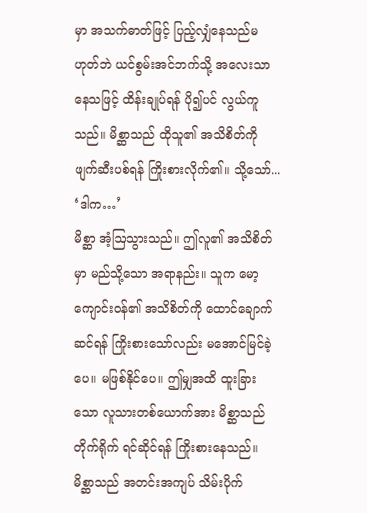မှာ အသက်ဓာတ်ဖြင့် ပြည့်လျှံနေသည်မဟုတ်ဘဲ ယင်စွမ်းအင်ဘက်သို့ အလေးသာနေသဖြင့် ထိန်းချုပ်ရန် ပို၍ပင် လွယ်ကူသည်။ မိစ္ဆာသည် ထိုသူ၏ အသိစိတ်ကို ဖျက်ဆီးပစ်ရန် ကြိုးစားလိုက်၏။ သို့သော်...
‘ဒါက…’
မိစ္ဆာ အံ့ဩသွားသည်။ ဤလူ၏ အသိစိတ်မှာ မည်သို့သော အရာနည်း။ သူက မော့ကျောင်းဝန်၏ အသိစိတ်ကို ထောင်ချောက်ဆင်ရန် ကြိုးစားသော်လည်း မအောင်မြင်ခဲ့ပေ။ မဖြစ်နိုင်ပေ။ ဤမျှအထိ ထူးခြားသော လူသားတစ်ယောက်အား မိစ္ဆာသည် တိုက်ရိုက် ရင်ဆိုင်ရန် ကြိုးစားနေသည်။
မိစ္ဆာသည် အတင်းအကျပ် သိမ်းပိုက်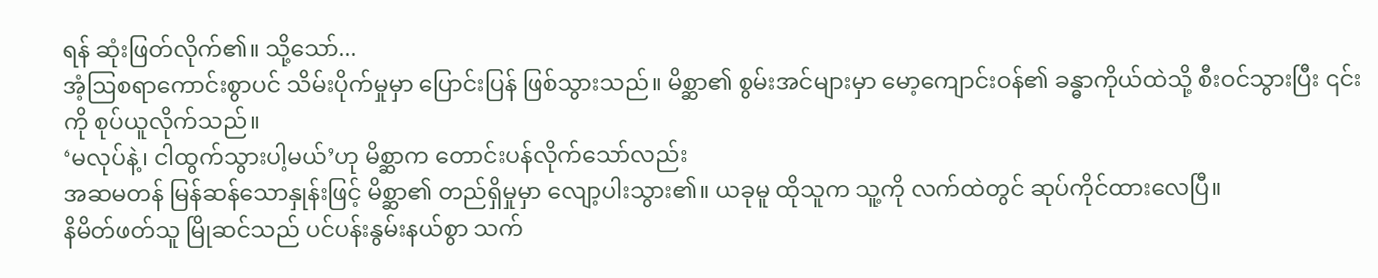ရန် ဆုံးဖြတ်လိုက်၏။ သို့သော်...
အံ့ဩစရာကောင်းစွာပင် သိမ်းပိုက်မှုမှာ ပြောင်းပြန် ဖြစ်သွားသည်။ မိစ္ဆာ၏ စွမ်းအင်များမှာ မော့ကျောင်းဝန်၏ ခန္ဓာကိုယ်ထဲသို့ စီးဝင်သွားပြီး ၎င်းကို စုပ်ယူလိုက်သည်။
‘မလုပ်နဲ့၊ ငါထွက်သွားပါ့မယ်’ဟု မိစ္ဆာက တောင်းပန်လိုက်သော်လည်း
အဆမတန် မြန်ဆန်သောနှုန်းဖြင့် မိစ္ဆာ၏ တည်ရှိမှုမှာ လျော့ပါးသွား၏။ ယခုမူ ထိုသူက သူ့ကို လက်ထဲတွင် ဆုပ်ကိုင်ထားလေပြီ။
နိမိတ်ဖတ်သူ မြိုဆင်သည် ပင်ပန်းနွမ်းနယ်စွာ သက်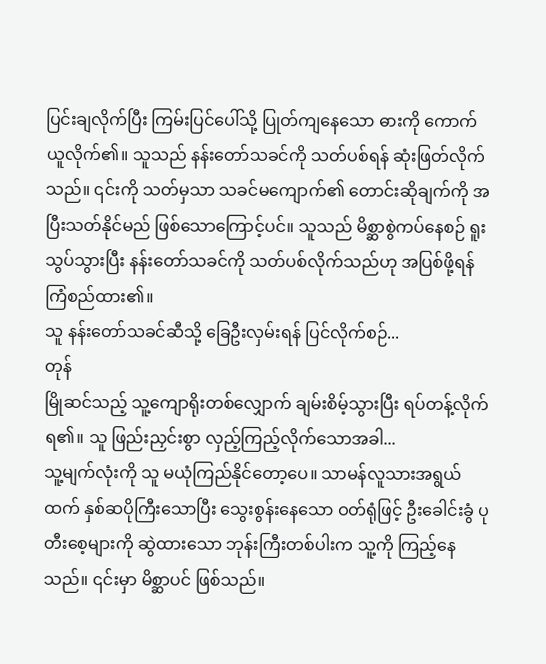ပြင်းချလိုက်ပြီး ကြမ်းပြင်ပေါ်သို့ ပြုတ်ကျနေသော ဓားကို ကောက်ယူလိုက်၏။ သူသည် နန်းတော်သခင်ကို သတ်ပစ်ရန် ဆုံးဖြတ်လိုက်သည်။ ၎င်းကို သတ်မှသာ သခင်မကျောက်၏ တောင်းဆိုချက်ကို အပြီးသတ်နိုင်မည် ဖြစ်သောကြောင့်ပင်။ သူသည် မိစ္ဆာစွဲကပ်နေစဉ် ရူးသွပ်သွားပြီး နန်းတော်သခင်ကို သတ်ပစ်လိုက်သည်ဟု အပြစ်ဖို့ရန် ကြံစည်ထား၏။
သူ နန်းတော်သခင်ဆီသို့ ခြေဦးလှမ်းရန် ပြင်လိုက်စဉ်...
တုန်
မြိုဆင်သည့် သူ့ကျောရိုးတစ်လျှောက် ချမ်းစိမ့်သွားပြီး ရပ်တန့်လိုက်ရ၏။ သူ ဖြည်းညှင်းစွာ လှည့်ကြည့်လိုက်သောအခါ...
သူ့မျက်လုံးကို သူ မယုံကြည်နိုင်တော့ပေ။ သာမန်လူသားအရွယ်ထက် နှစ်ဆပိုကြီးသောပြီး သွေးစွန်းနေသော ဝတ်ရုံဖြင့် ဦးခေါင်းခွံ ပုတီးစေ့များကို ဆွဲထားသော ဘုန်းကြီးတစ်ပါးက သူ့ကို ကြည့်နေသည်။ ၎င်းမှာ မိစ္ဆာပင် ဖြစ်သည်။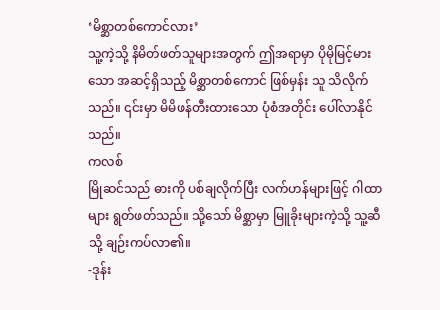‘မိစ္ဆာတစ်ကောင်လား’
သူ့ကဲ့သို့ နိမိတ်ဖတ်သူများအတွက် ဤအရာမှာ ပိုမိုမြင့်မားသော အဆင့်ရှိသည့် မိစ္ဆာတစ်ကောင် ဖြစ်မှန်း သူ သိလိုက်သည်။ ၎င်းမှာ မိမိဖန်တီးထားသော ပုံစံအတိုင်း ပေါ်လာနိုင်သည်။
ကလစ်
မြိုဆင်သည် ဓားကို ပစ်ချလိုက်ပြီး လက်ဟန်များဖြင့် ဂါထာများ ရွတ်ဖတ်သည်။ သို့သော် မိစ္ဆာမှာ မြူခိုးများကဲ့သို့ သူ့ဆီသို့ ချဉ်းကပ်လာ၏။
-ဒုန်း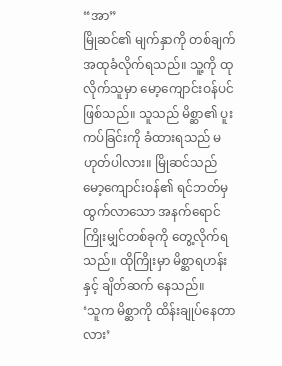“အာ”
မြိုဆင်၏ မျက်နှာကို တစ်ချက် အထုခံလိုက်ရသည်။ သူ့ကို ထုလိုက်သူမှာ မော့ကျောင်းဝန်ပင် ဖြစ်သည်။ သူသည် မိစ္ဆာ၏ ပူးကပ်ခြင်းကို ခံထားရသည် မဟုတ်ပါလား။ မြိုဆင်သည် မော့ကျောင်းဝန်၏ ရင်ဘတ်မှ ထွက်လာသော အနက်ရောင် ကြိုးမျှင်တစ်ခုကို တွေ့လိုက်ရသည်။ ထိုကြိုးမှာ မိစ္ဆာရဟန်းနှင့် ချိတ်ဆက် နေသည်။
‘သူက မိစ္ဆာကို ထိန်းချုပ်နေတာလား’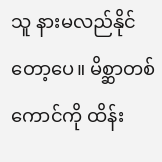သူ နားမလည်နိုင်တော့ပေ။ မိစ္ဆာတစ်ကောင်ကို ထိန်း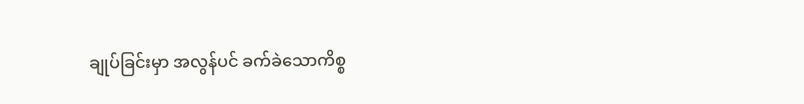ချုပ်ခြင်းမှာ အလွန်ပင် ခက်ခဲသောကိစ္စ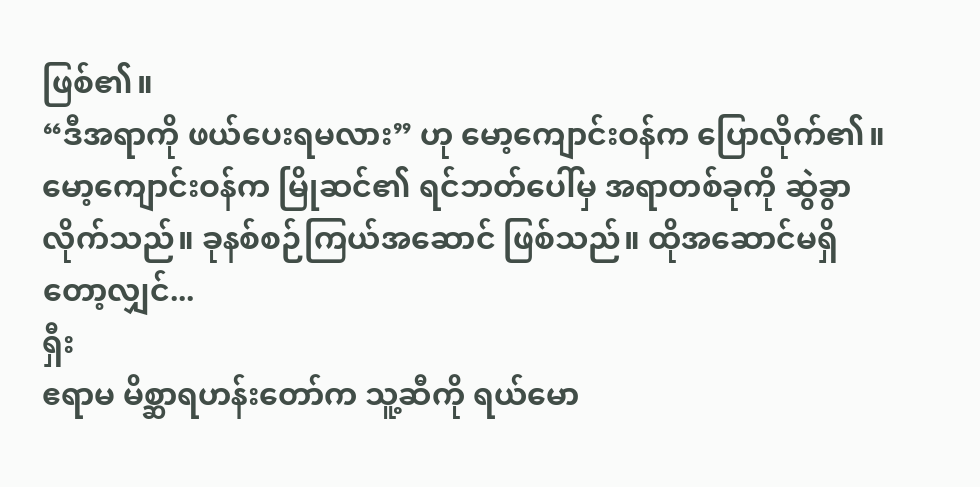ဖြစ်၏။
“ဒီအရာကို ဖယ်ပေးရမလား” ဟု မော့ကျောင်းဝန်က ပြောလိုက်၏။
မော့ကျောင်းဝန်က မြိုဆင်၏ ရင်ဘတ်ပေါ်မှ အရာတစ်ခုကို ဆွဲခွာလိုက်သည်။ ခုနစ်စဉ်ကြယ်အဆောင် ဖြစ်သည်။ ထိုအဆောင်မရှိတော့လျှင်...
ရှီး
ဧရာမ မိစ္ဆာရဟန်းတော်က သူ့ဆီကို ရယ်မော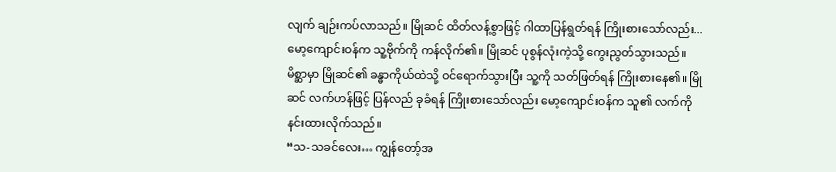လျက် ချဉ်းကပ်လာသည်။ မြိုဆင် ထိတ်လန့်စွာဖြင့် ဂါထာပြန်ရွတ်ရန် ကြိုးစားသော်လည်း...
မော့ကျောင်းဝန်က သူ့ဗိုက်ကို ကန်လိုက်၏။ မြိုဆင် ပုစွန်လုံးကဲ့သို့ ကွေးညွတ်သွားသည်။
မိစ္ဆာမှာ မြိုဆင်၏ ခန္ဓာကိုယ်ထဲသို့ ဝင်ရောက်သွားပြီး သူ့ကို သတ်ဖြတ်ရန် ကြိုးစားနေ၏။ မြိုဆင် လက်ဟန်ဖြင့် ပြန်လည် ခုခံရန် ကြိုးစားသော်လည်း မော့ကျောင်းဝန်က သူ၏ လက်ကို နင်းထားလိုက်သည်။
“သ-သခင်လေး… ကျွန်တော့်အ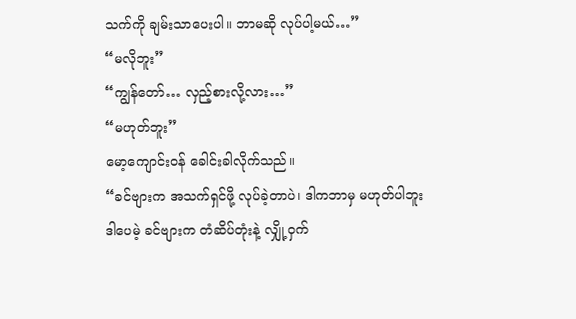သက်ကို ချမ်းသာပေးပါ။ ဘာမဆို လုပ်ပါ့မယ်…”
“မလိုဘူး”
“ကျွန်တော်… လှည့်စားလို့လား…”
“မဟုတ်ဘူး”
မော့ကျောင်းဝန် ခေါင်းခါလိုက်သည်။
“ခင်ဗျားက အသက်ရှင်ဖို့ လုပ်ခဲ့တာပဲ၊ ဒါကဘာမှ မဟုတ်ပါဘူး ဒါပေမဲ့ ခင်ဗျားက တံဆိပ်တုံးနဲ့ လျှို့ဝှက်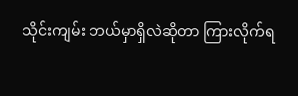သိုင်းကျမ်း ဘယ်မှာရှိလဲဆိုတာ ကြားလိုက်ရ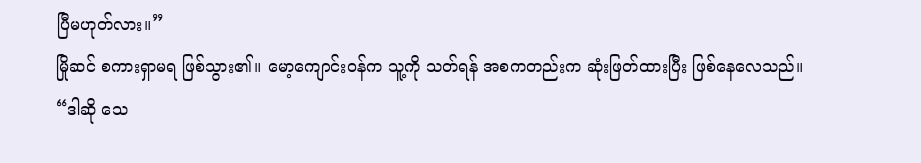ပြီမဟုတ်လား။”
မြိုဆင် စကားရှာမရ ဖြစ်သွား၏။ မော့ကျောင်းဝန်က သူ့ကို သတ်ရန် အစကတည်းက ဆုံးဖြတ်ထားပြီး ဖြစ်နေလေသည်။
“ဒါဆို သေ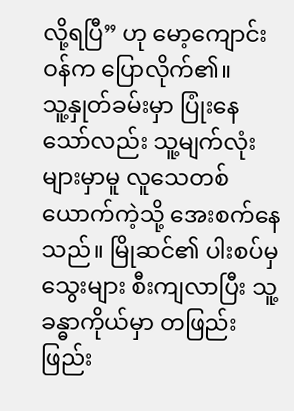လို့ရပြီ” ဟု မော့ကျောင်းဝန်က ပြောလိုက်၏။
သူ့နှုတ်ခမ်းမှာ ပြုံးနေသော်လည်း သူ့မျက်လုံးများမှာမူ လူသေတစ်ယောက်ကဲ့သို့ အေးစက်နေသည်။ မြိုဆင်၏ ပါးစပ်မှ သွေးများ စီးကျလာပြီး သူ့ခန္ဓာကိုယ်မှာ တဖြည်းဖြည်း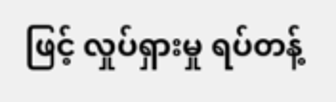ဖြင့် လှုပ်ရှားမှု ရပ်တန့်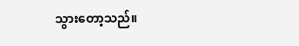သွားတော့သည်။